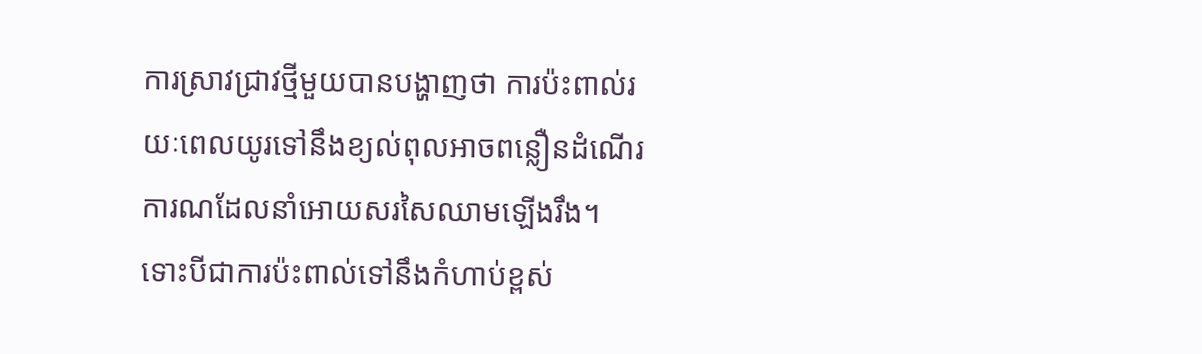ការស្រាវជ្រាវថ្មីមួយបានបង្ហាញថា ការប៉ះពាល់រយៈពេលយូរទៅនឹងខ្យល់ពុលអាចពន្លឿនដំណើរការណដែលនាំអោយសរសៃឈាមឡើងរឹង។
ទោះបីជាការប៉ះពាល់ទៅនឹងកំហាប់ខ្ពស់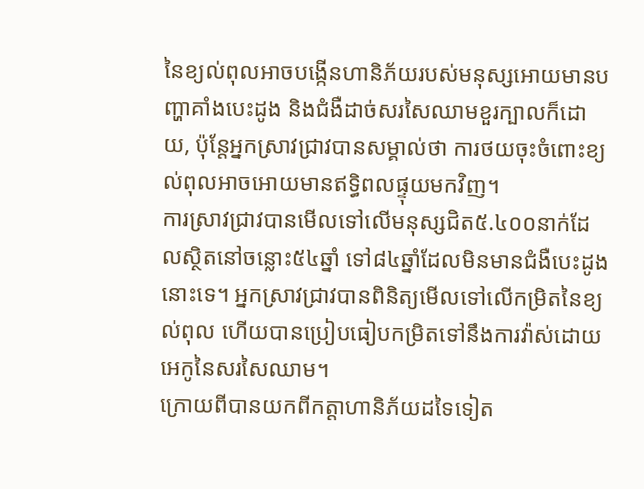នៃខ្យល់ពុលអាចបង្កើនហានិភ័យរបស់មនុស្សអោយមានបញ្ហាគាំងបេះដូង និងជំងឺដាច់សរសៃឈាមខួរក្បាលក៏ដោយ, ប៉ុន្តែអ្នកស្រាវជ្រាវបានសម្គាល់ថា ការថយចុះចំពោះខ្យល់ពុលអាចអោយមានឥទ្ធិពលផ្ទុយមកវិញ។
ការស្រាវជ្រាវបានមើលទៅលើមនុស្សជិត៥.៤០០នាក់ដែលស្ថិតនៅចន្លោះ៥៤ឆ្នាំ ទៅ៨៤ឆ្នាំដែលមិនមានជំងឺបេះដូងនោះទេ។ អ្នកស្រាវជ្រាវបានពិនិត្យមើលទៅលើកម្រិតនៃខ្យល់ពុល ហើយបានប្រៀបធៀបកម្រិតទៅនឹងការវ៉ាស់ដោយអេកូនៃសរសៃឈាម។
ក្រោយពីបានយកពីកត្តាហានិភ័យដទៃទៀត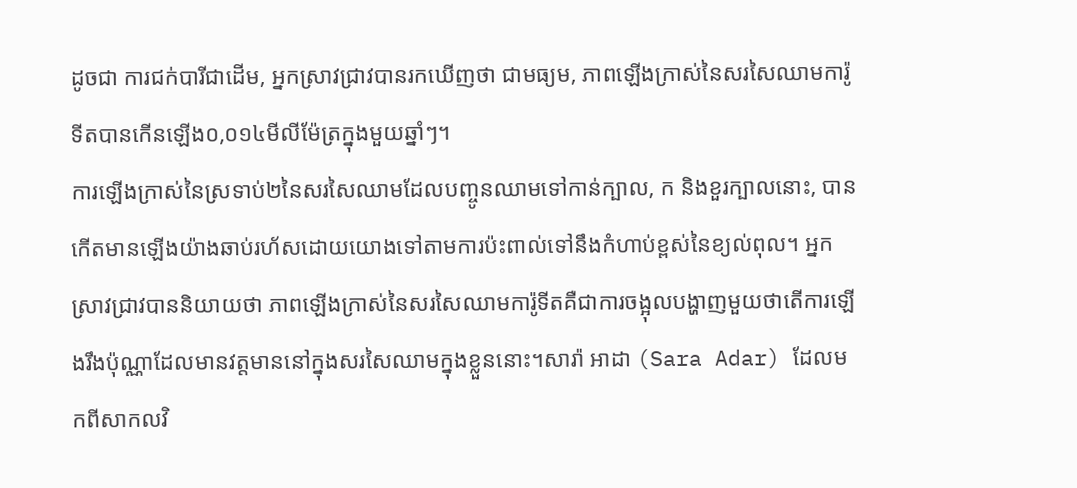ដូចជា ការជក់បារីជាដើម, អ្នកស្រាវជ្រាវបានរកឃើញថា ជាមធ្យម, ភាពឡើងក្រាស់នៃសរសៃឈាមការ៉ូទីតបានកើនឡើង០,០១៤មីលីម៉ែត្រក្នុងមួយឆ្នាំៗ។
ការឡើងក្រាស់នៃស្រទាប់២នៃសរសៃឈាមដែលបញ្ចូនឈាមទៅកាន់ក្បាល, ក និងខួរក្បាលនោះ, បានកើតមានឡើងយ៉ាងឆាប់រហ័សដោយយោងទៅតាមការប៉ះពាល់ទៅនឹងកំហាប់ខ្ពស់នៃខ្យល់ពុល។ អ្នកស្រាវជ្រាវបាននិយាយថា ភាពឡើងក្រាស់នៃសរសៃឈាមការ៉ូទីតគឺជាការចង្អុលបង្ហាញមួយថាតើការឡើងរឹងប៉ុណ្ណាដែលមានវត្តមាននៅក្នុងសរសៃឈាមក្នុងខ្លួននោះ។សារ៉ា អាដា (Sara Adar) ដែលមកពីសាកលវិ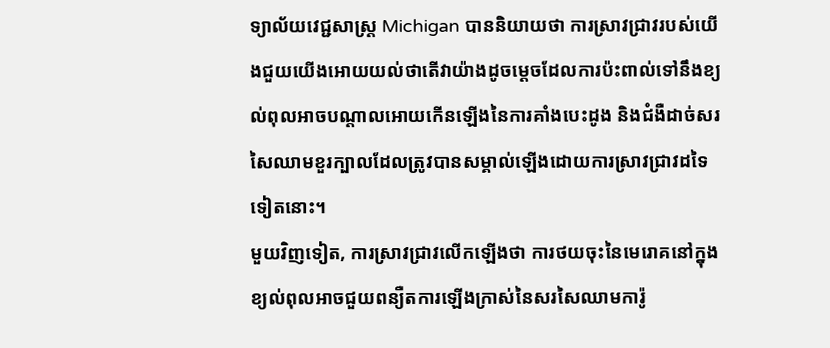ទ្យាល័យវេជ្ជសាស្ត្រ Michigan បាននិយាយថា ការស្រាវជ្រាវរបស់យើងជួយយើងអោយយល់ថាតើវាយ៉ាងដូចម្តេចដែលការប៉ះពាល់ទៅនឹងខ្យល់ពុលអាចបណ្តាលអោយកើនឡើងនៃការគាំងបេះដូង និងជំងឺដាច់សរសៃឈាមខួរក្បាលដែលត្រូវបានសម្គាល់ឡើងដោយការស្រាវជ្រាវដទៃទៀតនោះ។
មួយវិញទៀត, ការស្រាវជ្រាវលើកឡើងថា ការថយចុះនៃមេរោគនៅក្នុងខ្យល់ពុលអាចជួយពន្យឺតការឡើងក្រាស់នៃសរសៃឈាមការ៉ូ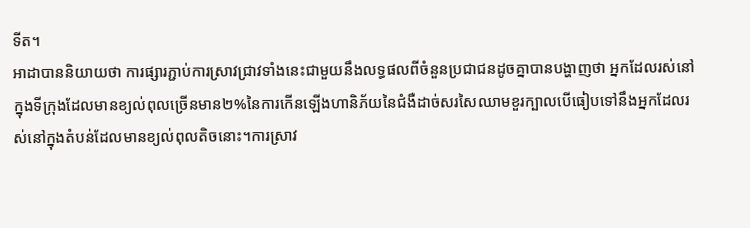ទីត។
អាដាបាននិយាយថា ការផ្សារភ្ជាប់ការស្រាវជ្រាវទាំងនេះជាមួយនឹងលទ្ធផលពីចំនួនប្រជាជនដូចគ្នាបានបង្ហាញថា អ្នកដែលរស់នៅក្នុងទីក្រុងដែលមានខ្យល់ពុលច្រើនមាន២%នៃការកើនឡើងហានិភ័យនៃជំងឺដាច់សរសៃឈាមខួរក្បាលបើធៀបទៅនឹងអ្នកដែលរស់នៅក្នុងតំបន់ដែលមានខ្យល់ពុលតិចនោះ។ការស្រាវ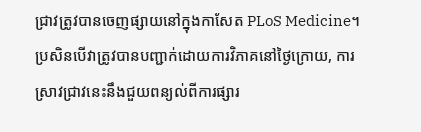ជ្រាវត្រូវបានចេញផ្សាយនៅក្នុងកាសែត PLoS Medicine។ប្រសិនបើវាត្រូវបានបញ្ជាក់ដោយការវិភាគនៅថ្ងៃក្រោយ, ការស្រាវជ្រាវនេះនឹងជួយពន្យល់ពីការផ្សារ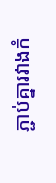ភ្ជាប់គ្នារវាងកំ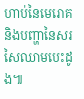ហាប់នៃមេរោគ និងបញ្ហានៃសរសៃឈាមបេះដូង៕